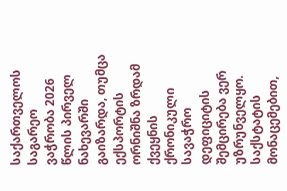საქართველოს საგარეო ვაჭრობა 2026 წლის პირველ ნახევარში გაიზარდა, თუმცა ექსპორტის ორნიშნა ზრდამ ქვეყნის ქრონიკული სავაჭრო დეფიციტის შემცირება ვერ უზრუნველყო. საქსტატის მონაცემებით,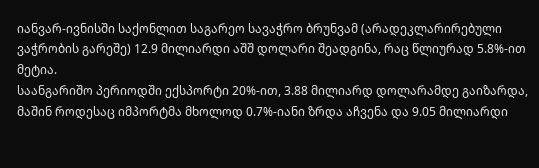იანვარ-ივნისში საქონლით საგარეო სავაჭრო ბრუნვამ (არადეკლარირებული ვაჭრობის გარეშე) 12.9 მილიარდი აშშ დოლარი შეადგინა, რაც წლიურად 5.8%-ით მეტია.
საანგარიშო პერიოდში ექსპორტი 20%-ით, 3.88 მილიარდ დოლარამდე გაიზარდა, მაშინ როდესაც იმპორტმა მხოლოდ 0.7%-იანი ზრდა აჩვენა და 9.05 მილიარდი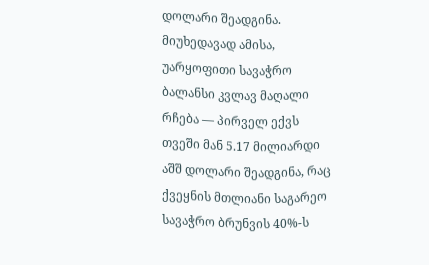დოლარი შეადგინა. მიუხედავად ამისა, უარყოფითი სავაჭრო ბალანსი კვლავ მაღალი რჩება — პირველ ექვს თვეში მან 5.17 მილიარდი აშშ დოლარი შეადგინა, რაც ქვეყნის მთლიანი საგარეო სავაჭრო ბრუნვის 40%-ს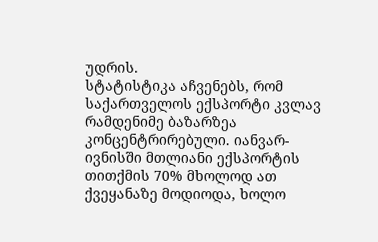უდრის.
სტატისტიკა აჩვენებს, რომ საქართველოს ექსპორტი კვლავ რამდენიმე ბაზარზეა კონცენტრირებული. იანვარ-ივნისში მთლიანი ექსპორტის თითქმის 70% მხოლოდ ათ ქვეყანაზე მოდიოდა, ხოლო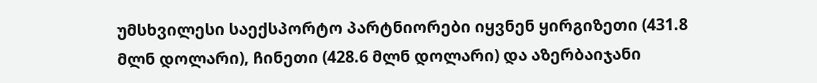უმსხვილესი საექსპორტო პარტნიორები იყვნენ ყირგიზეთი (431.8 მლნ დოლარი), ჩინეთი (428.6 მლნ დოლარი) და აზერბაიჯანი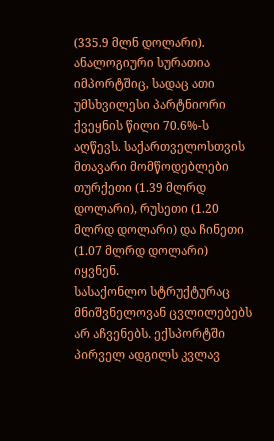(335.9 მლნ დოლარი).
ანალოგიური სურათია იმპორტშიც, სადაც ათი უმსხვილესი პარტნიორი ქვეყნის წილი 70.6%-ს აღწევს. საქართველოსთვის მთავარი მომწოდებლები თურქეთი (1.39 მლრდ დოლარი), რუსეთი (1.20 მლრდ დოლარი) და ჩინეთი (1.07 მლრდ დოლარი) იყვნენ.
სასაქონლო სტრუქტურაც მნიშვნელოვან ცვლილებებს არ აჩვენებს. ექსპორტში პირველ ადგილს კვლავ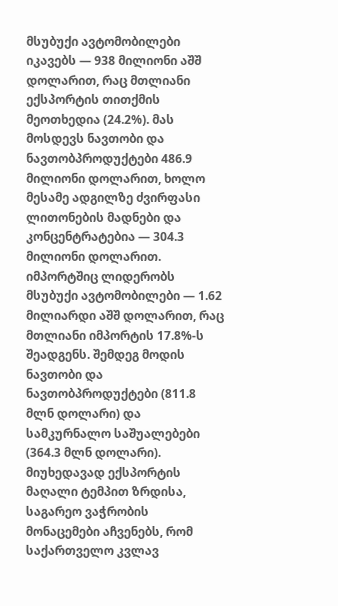მსუბუქი ავტომობილები იკავებს — 938 მილიონი აშშ დოლარით, რაც მთლიანი ექსპორტის თითქმის მეოთხედია (24.2%). მას მოსდევს ნავთობი და ნავთობპროდუქტები 486.9 მილიონი დოლარით, ხოლო მესამე ადგილზე ძვირფასი ლითონების მადნები და კონცენტრატებია — 304.3 მილიონი დოლარით.
იმპორტშიც ლიდერობს მსუბუქი ავტომობილები — 1.62 მილიარდი აშშ დოლარით, რაც მთლიანი იმპორტის 17.8%-ს შეადგენს. შემდეგ მოდის ნავთობი და ნავთობპროდუქტები (811.8 მლნ დოლარი) და სამკურნალო საშუალებები (364.3 მლნ დოლარი).
მიუხედავად ექსპორტის მაღალი ტემპით ზრდისა, საგარეო ვაჭრობის მონაცემები აჩვენებს, რომ საქართველო კვლავ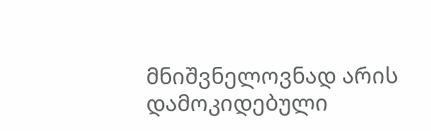მნიშვნელოვნად არის დამოკიდებული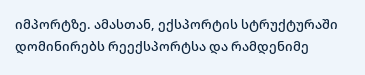იმპორტზე. ამასთან, ექსპორტის სტრუქტურაში დომინირებს რეექსპორტსა და რამდენიმე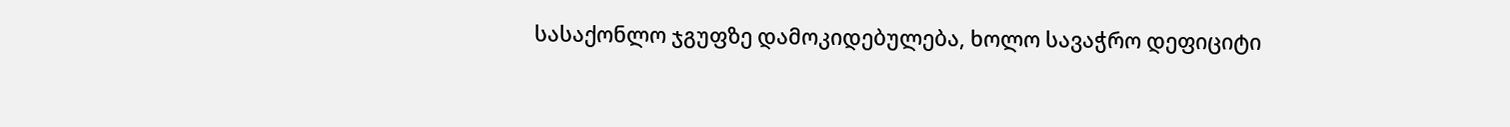სასაქონლო ჯგუფზე დამოკიდებულება, ხოლო სავაჭრო დეფიციტი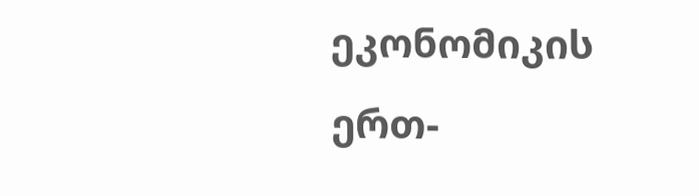ეკონომიკის ერთ-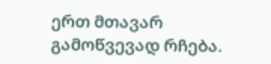ერთ მთავარ გამოწვევად რჩება.